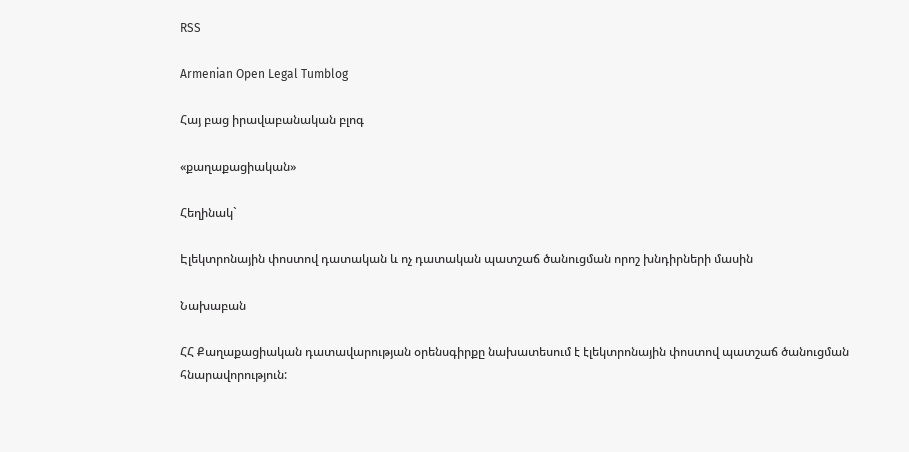RSS

Armenian Open Legal Tumblog

Հայ բաց իրավաբանական բլոգ

«քաղաքացիական»

Հեղինակ`

Էլեկտրոնային փոստով դատական և ոչ դատական պատշաճ ծանուցման որոշ խնդիրների մասին

Նախաբան

ՀՀ Քաղաքացիական դատավարության օրենսգիրքը նախատեսում է էլեկտրոնային փոստով պատշաճ ծանուցման հնարավորություն: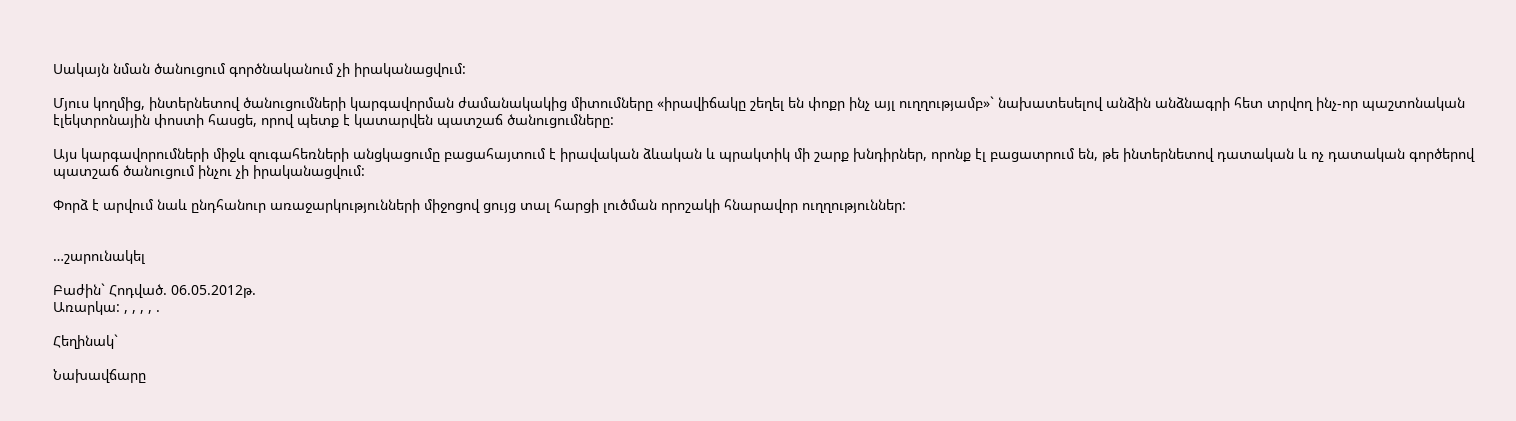Սակայն նման ծանուցում գործնականում չի իրականացվում:

Մյուս կողմից, ինտերնետով ծանուցումների կարգավորման ժամանակակից միտումները «իրավիճակը շեղել են փոքր ինչ այլ ուղղությամբ»` նախատեսելով անձին անձնագրի հետ տրվող ինչ-որ պաշտոնական էլեկտրոնային փոստի հասցե, որով պետք է կատարվեն պատշաճ ծանուցումները:

Այս կարգավորումների միջև զուգահեռների անցկացումը բացահայտում է իրավական ձևական և պրակտիկ մի շարք խնդիրներ, որոնք էլ բացատրում են, թե ինտերնետով դատական և ոչ դատական գործերով պատշաճ ծանուցում ինչու չի իրականացվում:

Փորձ է արվում նաև ընդհանուր առաջարկությունների միջոցով ցույց տալ հարցի լուծման որոշակի հնարավոր ուղղություններ:


…շարունակել

Բաժին` Հոդված. 06.05.2012թ.
Առարկա: , , , , .

Հեղինակ`

Նախավճարը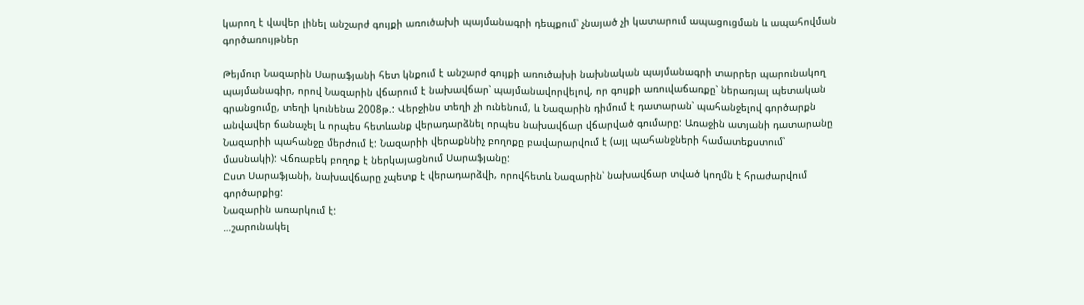կարող է վավեր լինել անշարժ գույքի առուծախի պայմանագրի դեպքում՝ չնայած չի կատարում ապացուցման և ապահովման գործառույթներ

Թեյմուր Նազարին Սարաֆյանի հետ կնքում է անշարժ գույքի առուծախի նախնական պայմանագրի տարրեր պարունակող պայմանագիր, որով Նազարին վճարում է նախավճար՝ պայմանավորվելով, որ գույքի առուվաճառքը՝ ներառյալ պետական գրանցումը, տեղի կունենա 2008թ.: Վերջինս տեղի չի ունենում, և Նազարին դիմում է դատարան՝ պահանջելով գործարքն անվավեր ճանաչել և որպես հետևանք վերադարձնել որպես նախավճար վճարված գումարը: Առաջին ատյանի դատարանը Նազարիի պահանջը մերժում է: Նազարիի վերաքննիչ բողոքը բավարարվում է (այլ պահանջների համատեքստում՝ մասնակի): Վճռաբեկ բողոք է ներկայացնում Սարաֆյանը:
Ըստ Սարաֆյանի, նախավճարը չպետք է վերադարձվի, որովհետև Նազարին՝ նախավճար տված կողմն է հրաժարվում գործարքից:
Նազարին առարկում է:
…շարունակել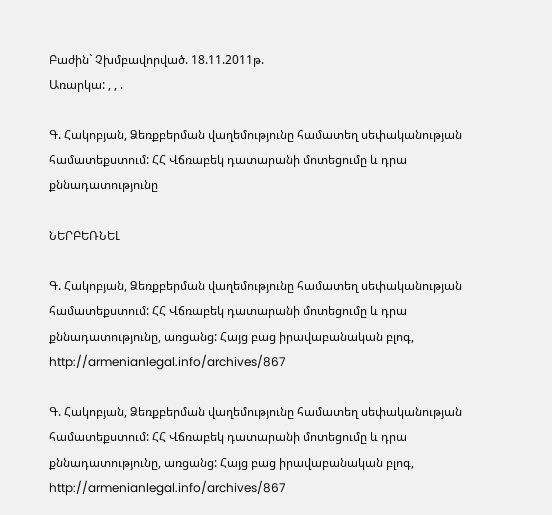Բաժին` Չխմբավորված. 18.11.2011թ.
Առարկա: , , .

Գ. Հակոբյան, Ձեռքբերման վաղեմությունը համատեղ սեփականության համատեքստում: ՀՀ Վճռաբեկ դատարանի մոտեցումը և դրա քննադատությունը

ՆԵՐԲԵՌՆԵԼ

Գ. Հակոբյան, Ձեռքբերման վաղեմությունը համատեղ սեփականության համատեքստում: ՀՀ Վճռաբեկ դատարանի մոտեցումը և դրա քննադատությունը, առցանց: Հայց բաց իրավաբանական բլոգ, http://armenianlegal.info/archives/867

Գ. Հակոբյան, Ձեռքբերման վաղեմությունը համատեղ սեփականության համատեքստում: ՀՀ Վճռաբեկ դատարանի մոտեցումը և դրա քննադատությունը, առցանց: Հայց բաց իրավաբանական բլոգ, http://armenianlegal.info/archives/867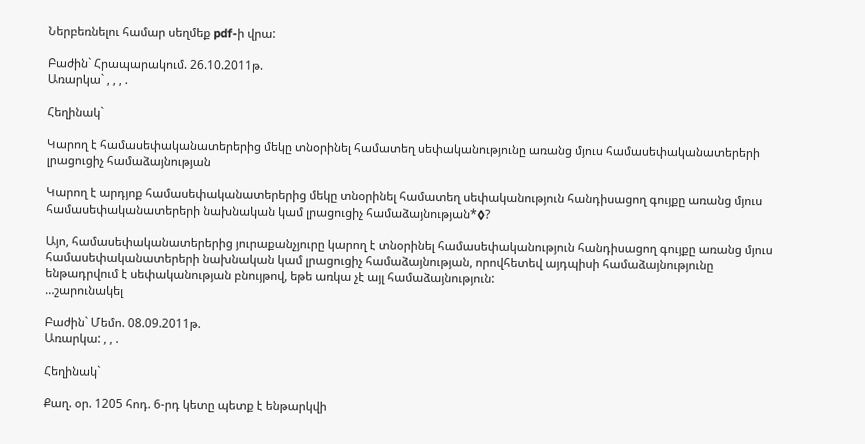Ներբեռնելու համար սեղմեք pdf-ի վրա:

Բաժին` Հրապարակում. 26.10.2011թ.
Առարկա` , , , .

Հեղինակ`

Կարող է համասեփականատերերից մեկը տնօրինել համատեղ սեփականությունը առանց մյուս համասեփականատերերի լրացուցիչ համաձայնության

Կարող է արդյոք համասեփականատերերից մեկը տնօրինել համատեղ սեփականություն հանդիսացող գույքը առանց մյուս համասեփականատերերի նախնական կամ լրացուցիչ համաձայնության*◊?

Այո, համասեփականատերերից յուրաքանչյուրը կարող է տնօրինել համասեփականություն հանդիսացող գույքը առանց մյուս համասեփականատերերի նախնական կամ լրացուցիչ համաձայնության, որովհետեվ այդպիսի համաձայնությունը ենթադրվում է սեփականության բնույթով, եթե առկա չէ այլ համաձայնություն:
…շարունակել

Բաժին` Մեմո. 08.09.2011թ.
Առարկա: , , .

Հեղինակ`

Քաղ. օր. 1205 հոդ. 6-րդ կետը պետք է ենթարկվի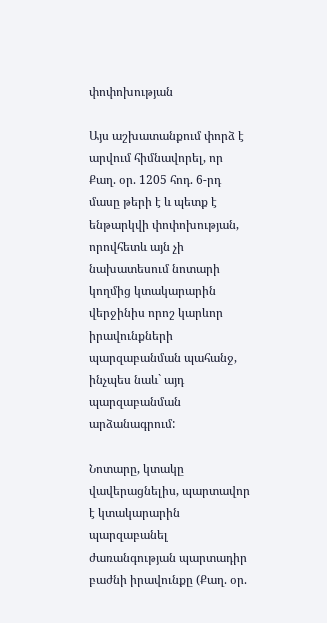փոփոխության

Այս աշխատանքում փորձ է արվում հիմնավորել, որ Քաղ. օր. 1205 հոդ. 6-րդ մասը թերի է և պետք է ենթարկվի փոփոխության, որովհետև այն չի նախատեսում նոտարի կողմից կտակարարին վերջինիս որոշ կարևոր իրավունքների պարզաբանման պահանջ, ինչպես նաև` այդ պարզաբանման արձանագրում:

Նոտարը, կտակը վավերացնելիս, պարտավոր է կտակարարին պարզաբանել ժառանգության պարտադիր բաժնի իրավունքը (Քաղ. օր.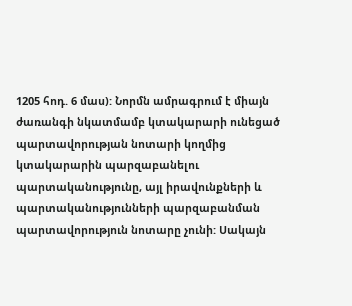1205 հոդ. 6 մաս): Նորմն ամրագրում է միայն ժառանգի նկատմամբ կտակարարի ունեցած պարտավորության նոտարի կողմից կտակարարին պարզաբանելու պարտականությունը, այլ իրավունքների և պարտականությունների պարզաբանման պարտավորություն նոտարը չունի: Սակայն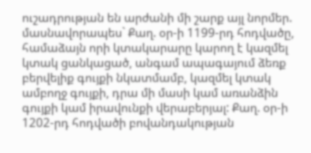ուշադրության են արժանի մի շարք այլ նորմեր. մասնավորապես` Քաղ. օր-ի 1199-րդ հոդվածը, համաձայն որի կտակարարը կարող է կազմել կտակ ցանկացած, անգամ ապագայում ձեռք բերվելիք գույքի նկատմամբ, կազմել կտակ ամբողջ գույքի, դրա մի մասի կամ առանձին գույքի կամ իրավունքի վերաբերյալ: Քաղ. օր-ի 1202-րդ հոդվածի բովանդակության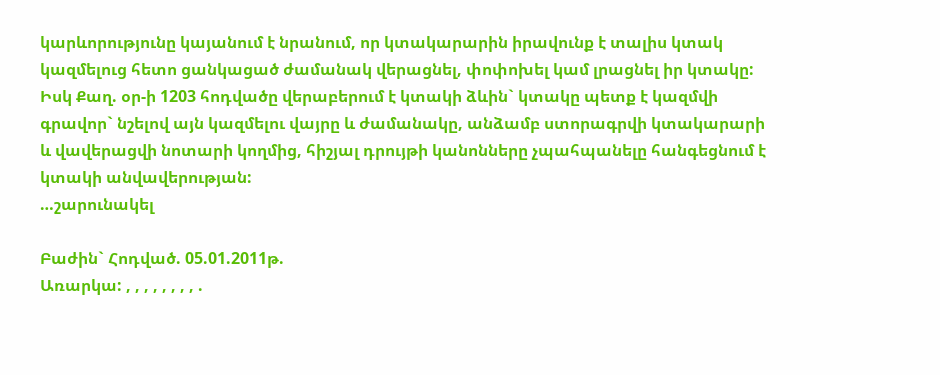կարևորությունը կայանում է նրանում, որ կտակարարին իրավունք է տալիս կտակ կազմելուց հետո ցանկացած ժամանակ վերացնել, փոփոխել կամ լրացնել իր կտակը: Իսկ Քաղ. օր-ի 1203 հոդվածը վերաբերում է կտակի ձևին` կտակը պետք է կազմվի գրավոր` նշելով այն կազմելու վայրը և ժամանակը, անձամբ ստորագրվի կտակարարի և վավերացվի նոտարի կողմից, հիշյալ դրույթի կանոնները չպահպանելը հանգեցնում է կտակի անվավերության:
…շարունակել

Բաժին` Հոդված. 05.01.2011թ.
Առարկա: , , , , , , , , .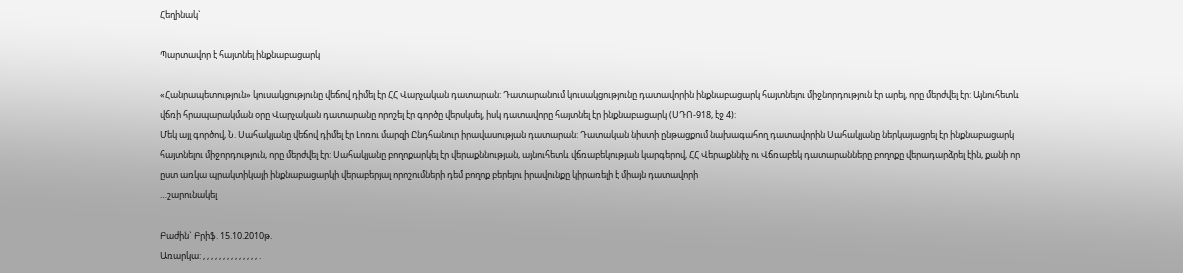Հեղինակ`

Պարտավոր է հայտնել ինքնաբացարկ

«Հանրապետություն» կուսակցությունը վեճով դիմել էր ՀՀ Վարչական դատարան: Դատարանում կուսակցությունը դատավորին ինքնաբացարկ հայտնելու միջնորդություն էր արել, որը մերժվել էր: Այնուհետև վճռի հրապարակման օրը Վարչական դատարանը որոշել էր գործը վերսկսել, իսկ դատավորը հայտնել էր ինքնաբացարկ (ՍԴՈ-918, էջ 4):
Մեկ այլ գործով, Ն. Սահակյանը վեճով դիմել էր Լոռու մարզի Ընդհանուր իրավասության դատարան: Դատական նիստի ընթացքում նախագահող դատավորին Սահակյանը ներկայացրել էր ինքնաբացարկ հայտնելու միջորդություն, որը մերժվել էր: Սահակյանը բողոքարկել էր վերաքննության, այնուհետև վճռաբեկության կարգերով, ՀՀ Վերաքննիչ ու Վճռաբեկ դատարանները բողոքը վերադարձրել էին, քանի որ ըստ առկա պրակտիկայի ինքնաբացարկի վերաբերյալ որոշումների դեմ բողոք բերելու իրավունքը կիրառելի է միայն դատավորի
…շարունակել

Բաժին` Բրիֆ. 15.10.2010թ.
Առարկա: , , , , , , , , , , , , , , .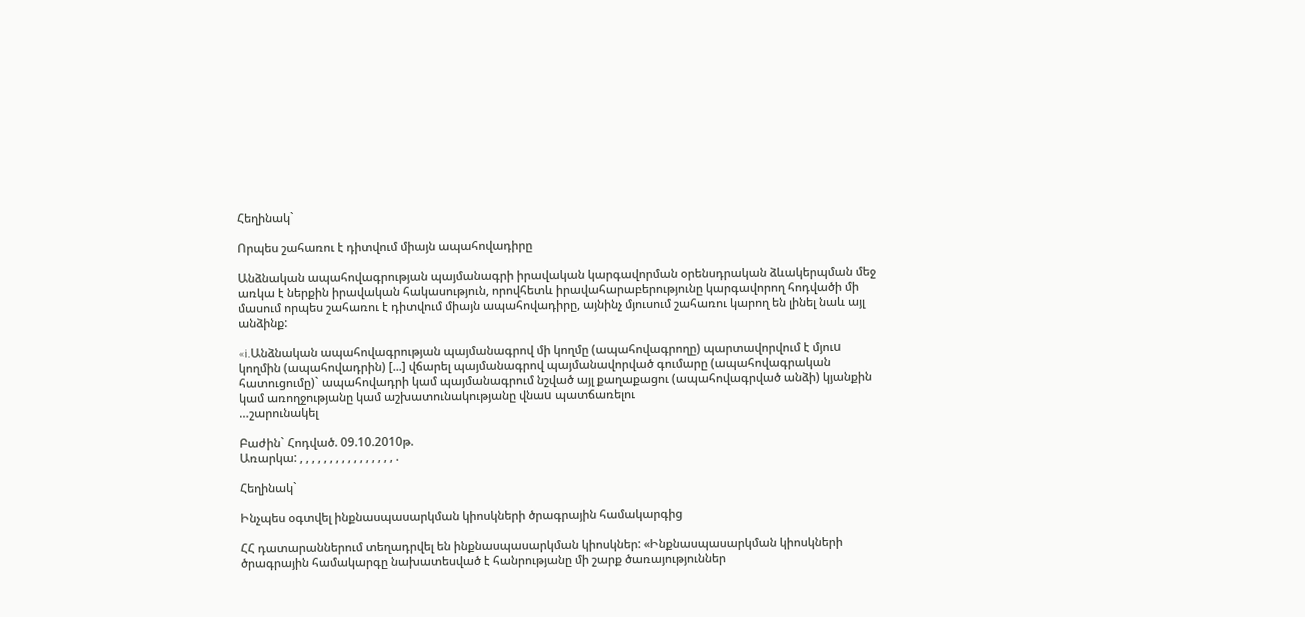Հեղինակ`

Որպես շահառու է դիտվում միայն ապահովադիրը

Անձնական ապահովագրության պայմանագրի իրավական կարգավորման օրենսդրական ձևակերպման մեջ առկա է ներքին իրավական հակասություն, որովհետև իրավահարաբերությունը կարգավորող հոդվածի մի մասում որպես շահառու է դիտվում միայն ապահովադիրը, այնինչ մյուսում շահառու կարող են լինել նաև այլ անձինք:

«i.Անձնական ապահովագրության պայմանագրով մի կողմը (ապահովագրողը) պարտավորվում է մյուu կողմին (ապահովադրին) [...] վճարել պայմանագրով պայմանավորված գումարը (ապահովագրական հատուցումը)` ապահովադրի կամ պայմանագրում նշված այլ քաղաքացու (ապահովագրված անձի) կյանքին կամ առողջությանը կամ աշխատունակությանը վնաu պատճառելու
…շարունակել

Բաժին` Հոդված. 09.10.2010թ.
Առարկա: , , , , , , , , , , , , , , , , .

Հեղինակ`

Ինչպես օգտվել ինքնասպասարկման կիոսկների ծրագրային համակարգից

ՀՀ դատարաններում տեղադրվել են ինքնասպասարկման կիոսկներ: «Ինքնասպասարկման կիոսկների ծրագրային համակարգը նախատեսված է հանրությանը մի շարք ծառայություններ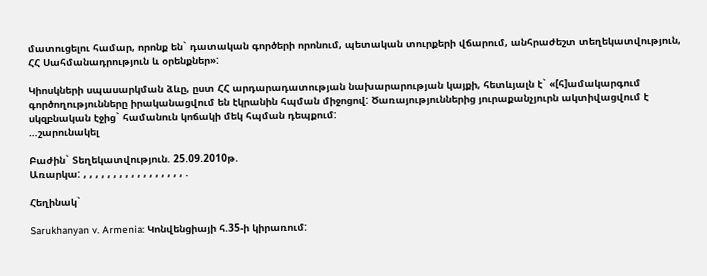մատուցելու համար, որոնք են` դատական գործերի որոնում, պետական տուրքերի վճարում, անհրաժեշտ տեղեկատվություն,  ՀՀ Սահմանադրություն և օրենքներ»:

Կիոսկների սպասարկման ձևը, ըստ ՀՀ արդարադատության նախարարության կայքի, հետևյալն է` «[հ]ամակարգում գործողությունները իրականացվում են էկրանին հպման միջոցով: Ծառայություններից յուրաքանչյուրն ակտիվացվում է սկզբնական էջից` համանուն կոճակի մեկ հպման դեպքում:
…շարունակել

Բաժին` Տեղեկատվություն. 25.09.2010թ.
Առարկա: , , , , , , , , , , , , , , , , , .

Հեղինակ`

Sarukhanyan v. Armenia: Կոնվենցիայի հ.35-ի կիրառում: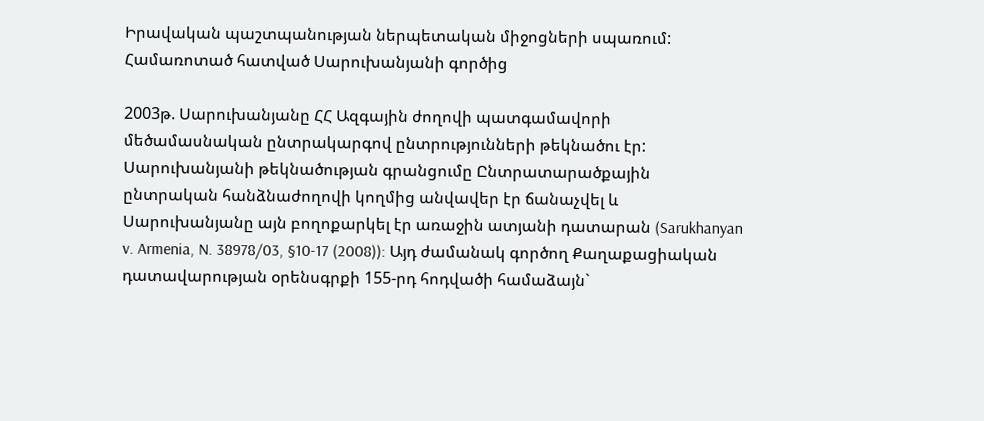Իրավական պաշտպանության ներպետական միջոցների սպառում: Համառոտած հատված Սարուխանյանի գործից

2003թ. Սարուխանյանը ՀՀ Ազգային ժողովի պատգամավորի մեծամասնական ընտրակարգով ընտրությունների թեկնածու էր: Սարուխանյանի թեկնածության գրանցումը Ընտրատարածքային ընտրական հանձնաժողովի կողմից անվավեր էր ճանաչվել և Սարուխանյանը այն բողոքարկել էր առաջին ատյանի դատարան (Sarukhanyan v. Armenia, N. 38978/03, §10-17 (2008)): Այդ ժամանակ գործող Քաղաքացիական դատավարության օրենսգրքի 155-րդ հոդվածի համաձայն`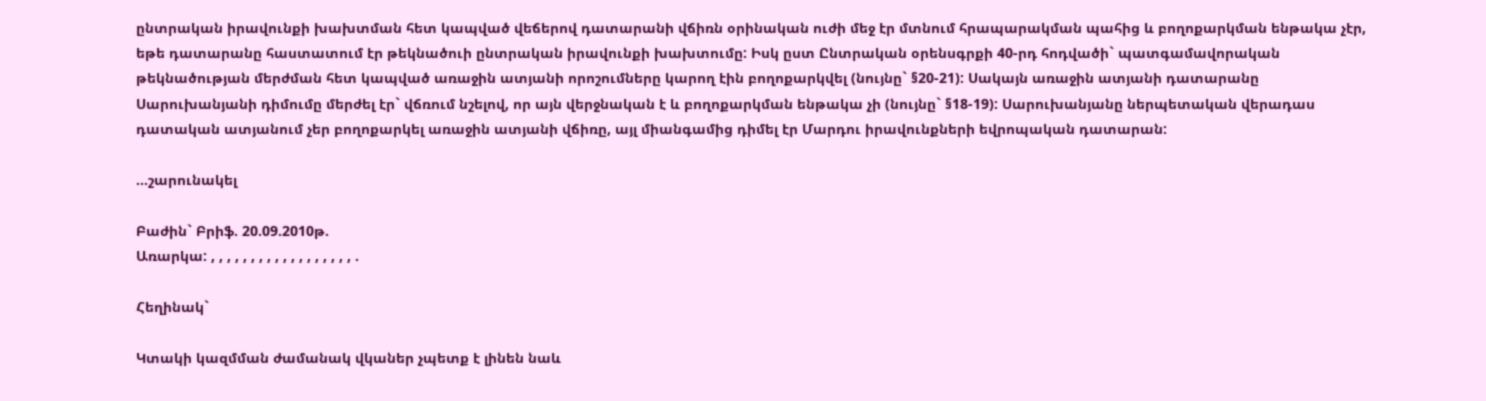ընտրական իրավունքի խախտման հետ կապված վեճերով դատարանի վճիռն օրինական ուժի մեջ էր մտնում հրապարակման պահից և բողոքարկման ենթակա չէր, եթե դատարանը հաստատում էր թեկնածուի ընտրական իրավունքի խախտումը: Իսկ ըստ Ընտրական օրենսգրքի 40-րդ հոդվածի` պատգամավորական թեկնածության մերժման հետ կապված առաջին ատյանի որոշումները կարող էին բողոքարկվել (նույնը` §20-21): Սակայն առաջին ատյանի դատարանը Սարուխանյանի դիմումը մերժել էր` վճռում նշելով, որ այն վերջնական է և բողոքարկման ենթակա չի (նույնը` §18-19): Սարուխանյանը ներպետական վերադաս դատական ատյանում չեր բողոքարկել առաջին ատյանի վճիռը, այլ միանգամից դիմել էր Մարդու իրավունքների եվրոպական դատարան:

…շարունակել

Բաժին` Բրիֆ. 20.09.2010թ.
Առարկա: , , , , , , , , , , , , , , , , , , .

Հեղինակ`

Կտակի կազմման ժամանակ վկաներ չպետք է լինեն նաև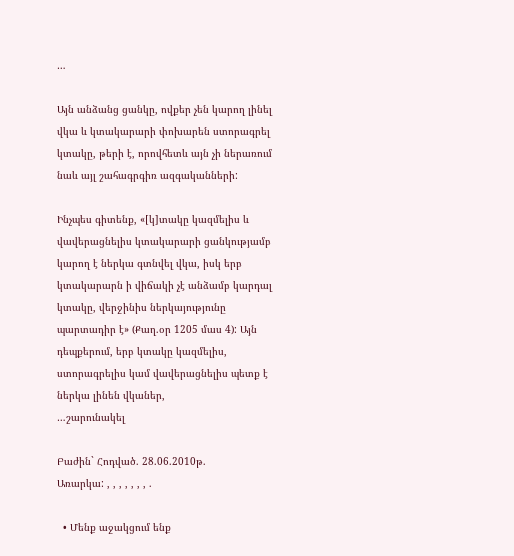…

Այն անձանց ցանկը, ովքեր չեն կարող լինել վկա և կտակարարի փոխարեն ստորագրել կտակը, թերի է, որովհետև այն չի ներառում նաև այլ շահագրգիռ ազգականների:

Ինչպես գիտենք, «[կ]տակը կազմելիս և վավերացնելիս կտակարարի ցանկությամբ կարող է ներկա գտնվել վկա, իսկ երբ կտակարարն ի վիճակի չէ անձամբ կարդալ կտակը, վերջինիս ներկայությունը պարտադիր է» (Քաղ.օր 1205 մաս 4): Այն դեպքերում, երբ կտակը կազմելիս, ստորագրելիս կամ վավերացնելիս պետք է ներկա լինեն վկաներ,
…շարունակել

Բաժին` Հոդված. 28.06.2010թ.
Առարկա: , , , , , , , .

  • Մենք աջակցում ենք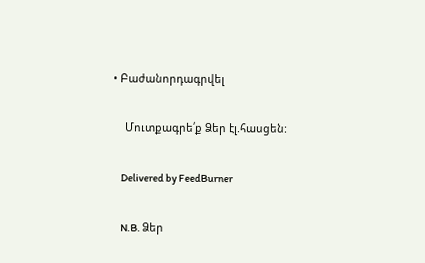• Բաժանորդագրվել

    Մուտքագրե՛ք Ձեր էլ.հասցեն:

    Delivered by FeedBurner

    N.B. Ձեր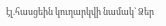էլ.հասցեին կուղարկվի նամակ` Ձեր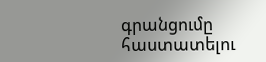գրանցումը հաստատելու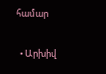համար

  • Արխիվ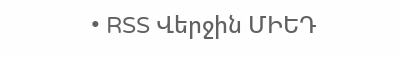• RSS Վերջին ՄԻԵԴ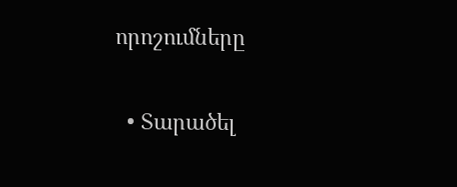որոշումները

  • Տարածել